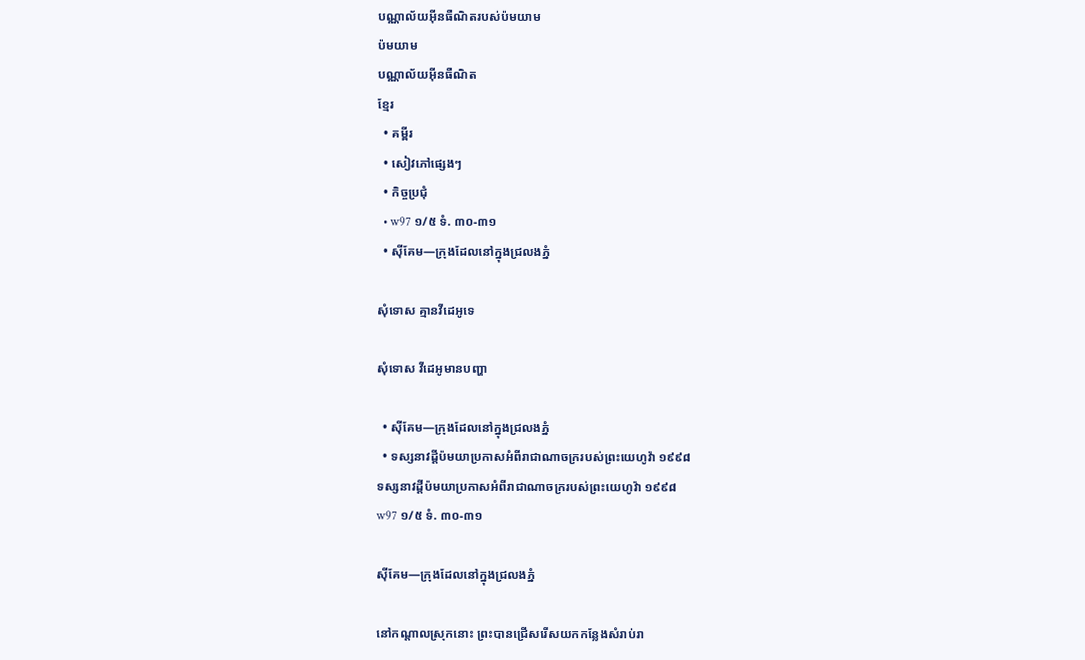បណ្ណាល័យអ៊ីនធឺណិតរបស់ប៉មយាម
ប៉មយាម
បណ្ណាល័យអ៊ីនធឺណិត
ខ្មែរ
  • គម្ពីរ
  • សៀវភៅផ្សេងៗ
  • កិច្ចប្រជុំ
  • w97 ១/៥ ទំ. ៣០-៣១
  • ស៊ីគែម—ក្រុងដែលនៅក្នុងជ្រលងភ្នំ

សុំទោស គ្មានវីដេអូទេ

សុំទោស វីដេអូមានបញ្ហា

  • ស៊ីគែម—ក្រុងដែលនៅក្នុងជ្រលងភ្នំ
  • ទស្សនាវដ្ដីប៉មយាប្រកាសអំពីរាជាណាចក្ររបស់ព្រះយេហូវ៉ា ១៩៩៨
ទស្សនាវដ្ដីប៉មយាប្រកាសអំពីរាជាណាចក្ររបស់ព្រះយេហូវ៉ា ១៩៩៨
w97 ១/៥ ទំ. ៣០-៣១

ស៊ីគែម—ក្រុងដែលនៅក្នុងជ្រលងភ្នំ

នៅកណ្ដាលស្រុកនោះ ព្រះបានជ្រើសរើសយកកន្លែងសំរាប់រា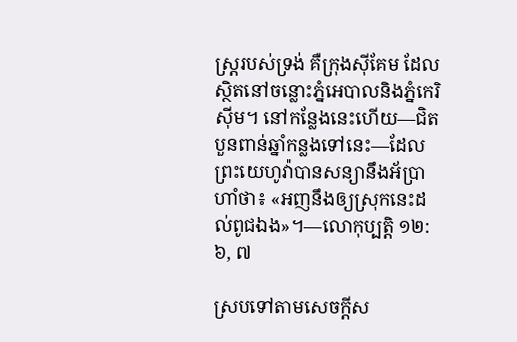ស្ត្ររបស់ទ្រង់ គឺក្រុងស៊ីគែម ដែលស្ថិតនៅចន្លោះភ្នំអេបាលនិងភ្នំកេរិស៊ីម។ នៅកន្លែងនេះហើយ—ជិតបួនពាន់ឆ្នាំកន្លងទៅនេះ—ដែលព្រះយេហូវ៉ាបានសន្យានឹងអ័ប្រាហាំថា៖ «អញនឹងឲ្យស្រុកនេះដល់ពូជឯង»។—លោកុប្បត្តិ ១២:៦, ៧

ស្របទៅតាមសេចក្ដីស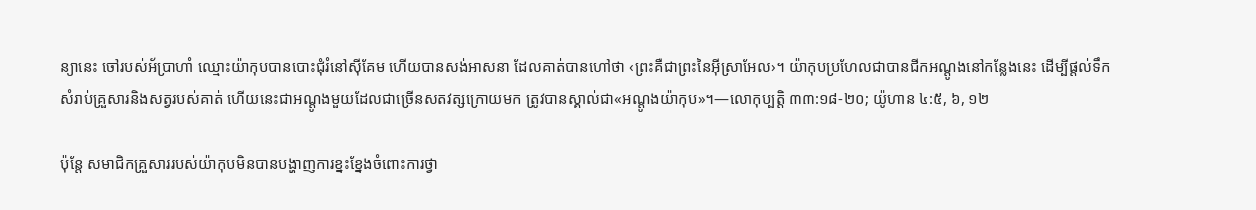ន្យានេះ ចៅរបស់អ័ប្រាហាំ ឈ្មោះយ៉ាកុបបានបោះជុំរំនៅស៊ីគែម ហើយបានសង់អាសនា ដែលគាត់បានហៅថា ‹ព្រះគឺជាព្រះនៃអ៊ីស្រាអែល›។ យ៉ាកុបប្រហែលជាបានជីកអណ្ដូងនៅកន្លែងនេះ ដើម្បីផ្ដល់ទឹកសំរាប់គ្រួសារនិងសត្វរបស់គាត់ ហើយនេះជាអណ្ដូងមួយដែលជាច្រើនសតវត្សក្រោយមក ត្រូវបានស្គាល់ជា«អណ្ដូងយ៉ាកុប»។—លោកុប្បត្តិ ៣៣:១៨-២០; យ៉ូហាន ៤:៥, ៦, ១២

ប៉ុន្តែ សមាជិកគ្រួសាររបស់យ៉ាកុបមិនបានបង្ហាញការខ្នះខ្នែងចំពោះការថ្វា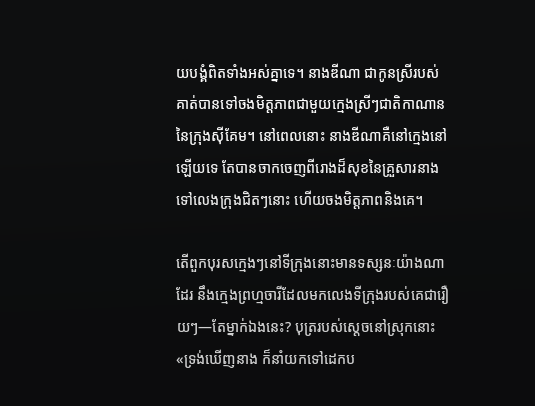យបង្គំពិតទាំងអស់គ្នាទេ។ នាងឌីណា ជាកូនស្រីរបស់គាត់បានទៅចងមិត្តភាពជាមួយក្មេងស្រីៗជាតិកាណាននៃក្រុងស៊ីគែម។ នៅពេលនោះ នាងឌីណាគឺនៅក្មេងនៅឡើយទេ តែបានចាកចេញពីរោងដ៏សុខនៃគ្រួសារនាង ទៅលេងក្រុងជិតៗនោះ ហើយចងមិត្តភាពនិងគេ។

តើពួកបុរសក្មេងៗនៅទីក្រុងនោះមានទស្សនៈយ៉ាងណាដែរ នឹងក្មេងព្រហ្មចារីដែលមកលេងទីក្រុងរបស់គេជារឿយៗ—តែម្នាក់ឯងនេះ? បុត្ររបស់ស្តេចនៅស្រុកនោះ «ទ្រង់ឃើញនាង ក៏នាំយកទៅដេកប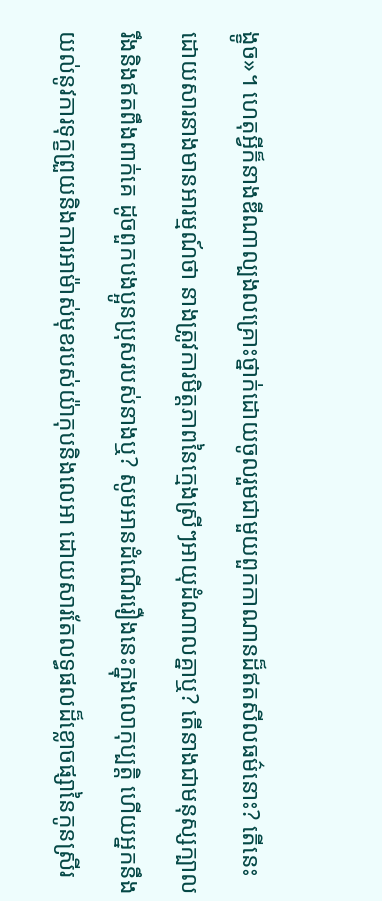ង្ខូច»។ ហេតុអ្វីក៏នាងឌីណាល្បងលគ្រោះថ្នាក់ដោយចូលរួមជាមួយពួកកាណានដ៏ឥតសីលធម៌នោះ? តើនេះដោយសារនាងមានអារម្មណ៍ថា នាងត្រូវការមិត្តភាពនៃក្មេងស្រីៗអាយុដំណាលគ្នាឬ? តើនាងជាមនុស្សក្បាលរឹងនិងឥតពឹងពាក់គេ ដូចពួកបងប្អូនប្រុសរបស់នាងឬ? សូមអានដំណើររឿងនេះក្នុងលោកុប្បត្តិ ហើយអ្នកនឹងយល់នូវការទុក្ខព្រួយនិងការអាម៉ាស់មុខរបស់យ៉ាកុបនិងលេអា ដោយសារតែលទ្ធផលដ៏ខ្លោចផ្សានៃកូនស្រីរ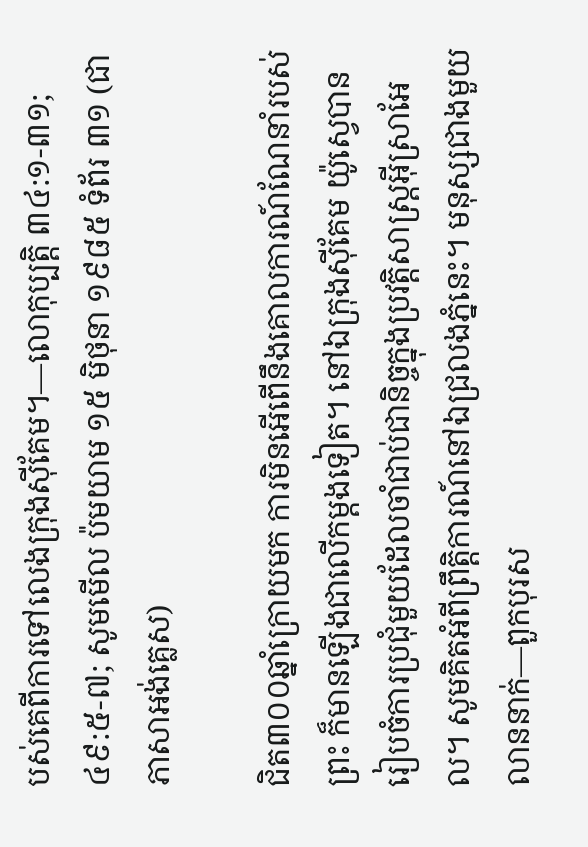បស់គេពីការទៅលេងក្រុងស៊ីគែម។—លោកុប្បត្តិ ៣៤:១-៣១; ៤៩:៥-៧; សូមមើល ប៉មយាម ១៥ មិថុនា ១៩៨៥ ទំព័រ ៣១ (ជាភាសាអង់គ្លេស)

ជិត៣០០ឆ្នាំក្រោយមក ការមិនអើពើនឹងគោលការណ៍ណែនាំរបស់ព្រះ ក៏មានឡើងជាលើកម្ដងទៀត។ នៅឯក្រុងស៊ីគែម យ៉ូស្វេបានរៀបចំការប្រជុំមួយដែលចាំជាប់ជានិច្ចក្នុងប្រវត្ដិសាស្ត្រអ៊ីស្រាអែល។ សូមគិតអំពីព្រឹត្ដិការណ៍នៅឯជ្រលងភ្នំនេះ។ មនុស្សជាងមួយលាននាក់—ពួកបុរស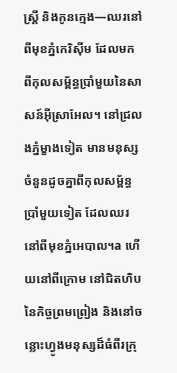ស្ត្រី និងកូនក្មេង—ឈរនៅពីមុខភ្នំកេរិស៊ីម ដែលមកពីកុលសម្ព័ន្ធប្រាំមួយនៃសាសន៍អ៊ីស្រាអែល។ នៅជ្រលងភ្នំម្ខាងទៀត មានមនុស្សចំនួនដូចគ្នាពីកុលសម្ព័ន្ធប្រាំមួយទៀត ដែលឈរនៅពីមុខភ្នំអេបាល។a ហើយនៅពីក្រោម នៅជិតហិបនៃកិច្ចព្រមព្រៀង និងនៅចន្លោះហ្វូងមនុស្សដ៏ធំពីរក្រុ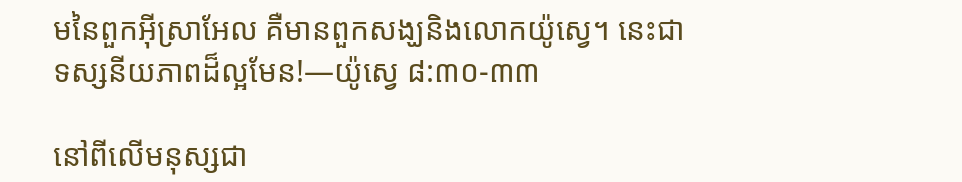មនៃពួកអ៊ីស្រាអែល គឺមានពួកសង្ឃនិងលោកយ៉ូស្វេ។ នេះជាទស្សនីយភាពដ៏ល្អមែន!—យ៉ូស្វេ ៨:៣០-៣៣

នៅពីលើមនុស្សជា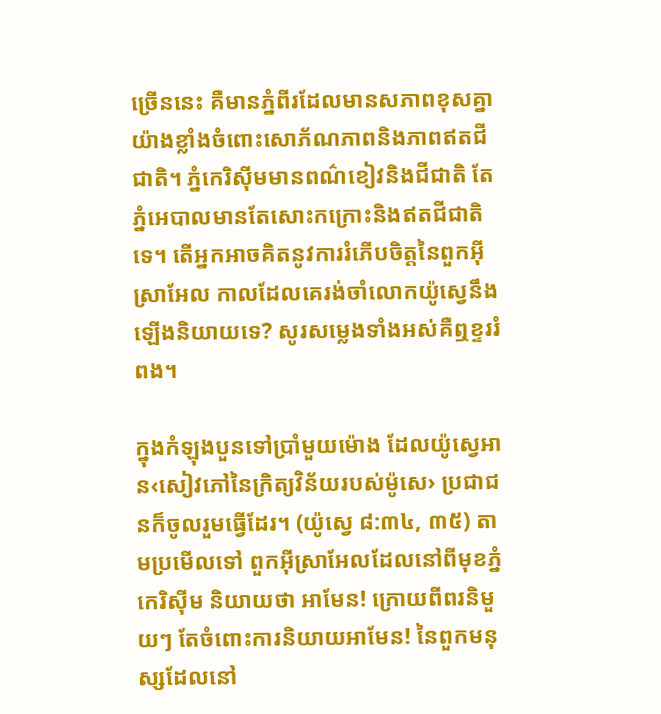ច្រើននេះ គឺមានភ្នំពីរដែលមានសភាពខុសគ្នាយ៉ាងខ្លាំងចំពោះសោភ័ណភាពនិងភាពឥតជីជាតិ។ ភ្នំកេរិស៊ីមមានពណ៌ខៀវនិងជីជាតិ តែភ្នំអេបាលមានតែសោះកក្រោះនិងឥតជីជាតិទេ។ តើអ្នកអាចគិតនូវការរំភើបចិត្តនៃពួកអ៊ីស្រាអែល កាលដែលគេរង់ចាំលោកយ៉ូស្វេនឹងឡើងនិយាយទេ? សូរសម្លេងទាំងអស់គឺឮខ្ទររំពង។

ក្នុងកំឡុងបួនទៅប្រាំមួយម៉ោង ដែលយ៉ូស្វេអាន‹សៀវភៅនៃក្រិត្យវិន័យរបស់ម៉ូសេ› ប្រជាជនក៏ចូលរួមធ្វើដែរ។ (យ៉ូស្វេ ៨:៣៤, ៣៥) តាមប្រមើលទៅ ពួកអ៊ីស្រាអែលដែលនៅពីមុខភ្នំកេរិស៊ីម និយាយថា អាមែន! ក្រោយពីពរនិមួយៗ តែចំពោះការនិយាយអាមែន! នៃពួកមនុស្សដែលនៅ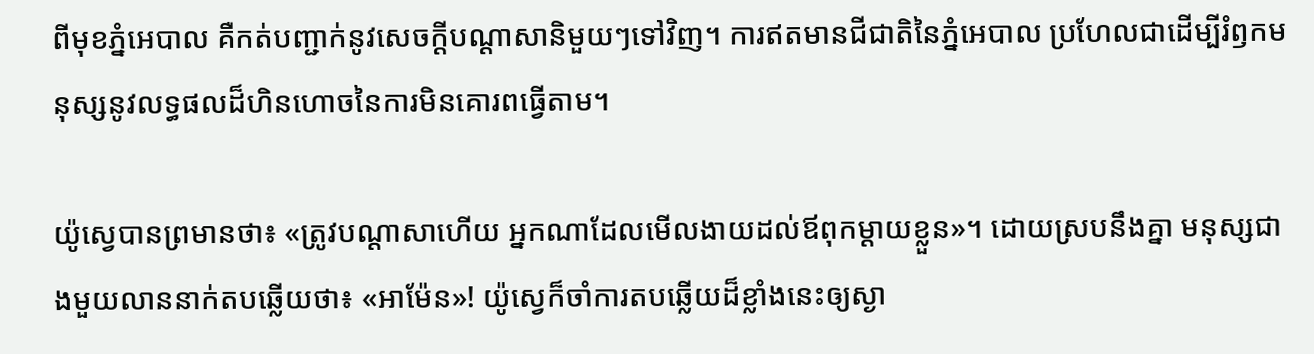ពីមុខភ្នំអេបាល គឺកត់បញ្ជាក់នូវសេចក្ដីបណ្ដាសានិមួយៗទៅវិញ។ ការឥតមានជីជាតិនៃភ្នំអេបាល ប្រហែលជាដើម្បីរំឭកមនុស្សនូវលទ្ធផលដ៏ហិនហោចនៃការមិនគោរពធ្វើតាម។

យ៉ូស្វេបានព្រមានថា៖ «ត្រូវបណ្ដាសាហើយ អ្នកណាដែលមើលងាយដល់ឪពុកម្ដាយខ្លួន»។ ដោយស្របនឹងគ្នា មនុស្សជាងមួយលាននាក់តបឆ្លើយថា៖ «អាម៉ែន»! យ៉ូស្វេក៏ចាំការតបឆ្លើយដ៏ខ្លាំងនេះឲ្យស្ងា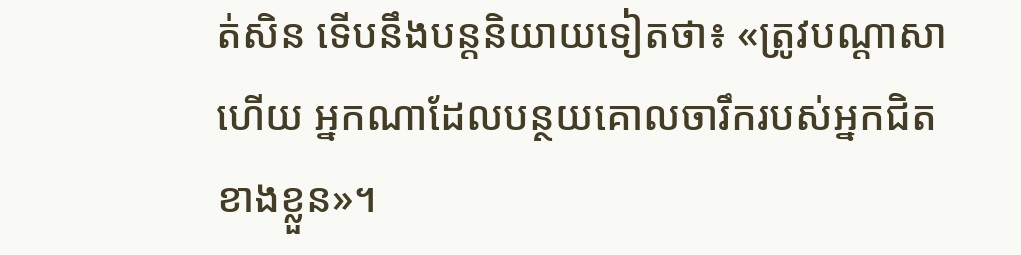ត់សិន ទើបនឹងបន្តនិយាយទៀតថា៖ «ត្រូវបណ្ដាសាហើយ អ្នកណាដែលបន្ថយគោលចារឹករបស់អ្នកជិតខាងខ្លួន»។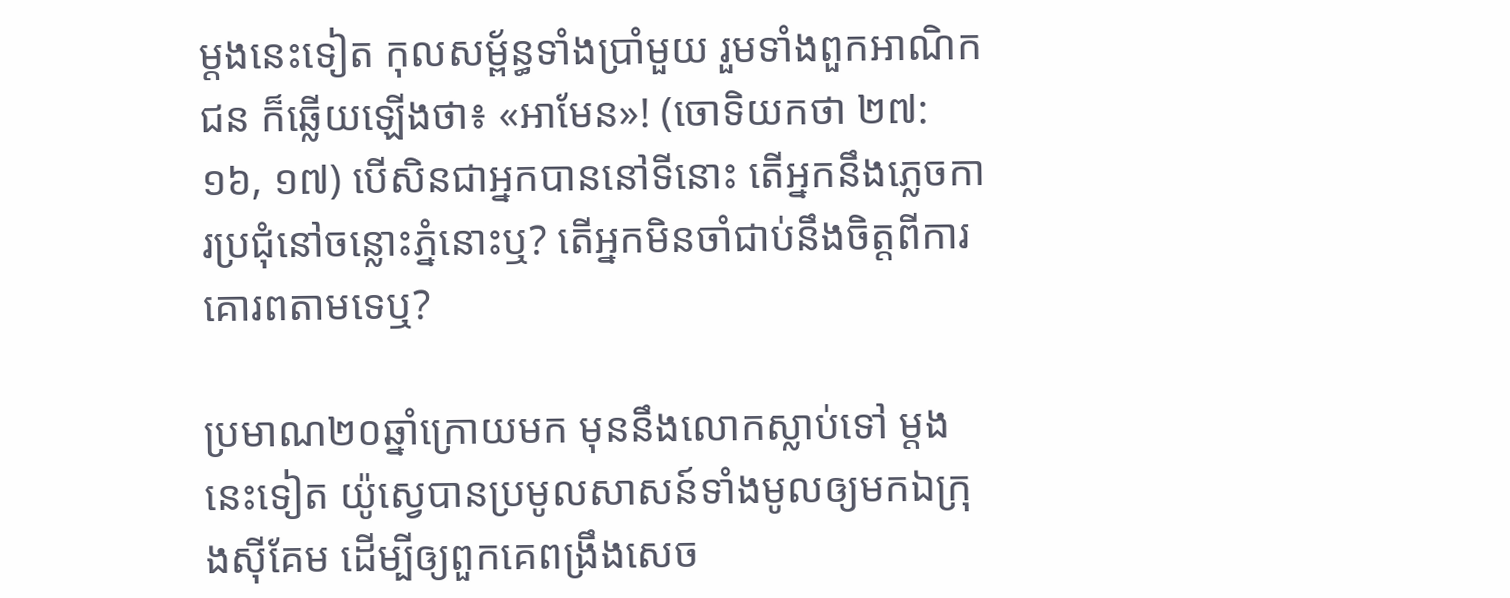ម្ដងនេះទៀត កុលសម្ព័ន្ធទាំងប្រាំមួយ រួមទាំងពួកអាណិកជន ក៏ឆ្លើយឡើងថា៖ «អាមែន»! (ចោទិយកថា ២៧:១៦, ១៧) បើសិនជាអ្នកបាននៅទីនោះ តើអ្នកនឹងភ្លេចការប្រជុំនៅចន្លោះភ្នំនោះឬ? តើអ្នកមិនចាំជាប់នឹងចិត្តពីការគោរពតាមទេឬ?

ប្រមាណ២០ឆ្នាំក្រោយមក មុននឹងលោកស្លាប់ទៅ ម្ដងនេះទៀត យ៉ូស្វេបានប្រមូលសាសន៍ទាំងមូលឲ្យមកឯក្រុងស៊ីគែម ដើម្បីឲ្យពួកគេពង្រឹងសេច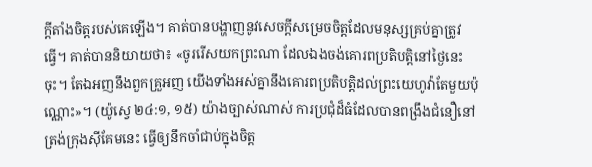ក្ដីតាំងចិត្តរបស់គេឡើង។ គាត់បានបង្ហាញនូវសេចក្ដីសម្រេចចិត្តដែលមនុស្សគ្រប់គ្នាត្រូវធ្វើ។ គាត់បាននិយាយថា៖ «ចូររើសយកព្រះណា ដែលឯងចង់គោរពប្រតិបត្ដិនៅថ្ងៃនេះចុះ។ តែឯអញនឹងពួកគ្រួអញ យើងទាំងអស់គ្នានឹងគោរពប្រតិបត្ដិដល់ព្រះយេហូវ៉ាតែមួយប៉ុណ្ណោះ»។ (យ៉ូស្វេ ២៤:១, ១៥) យ៉ាងច្បាស់ណាស់ ការប្រជុំដ៏ធំដែលបានពង្រឹងជំនឿនៅត្រង់ក្រុងស៊ីគែមនេះ ធ្វើឲ្យនឹកចាំជាប់ក្នុងចិត្ត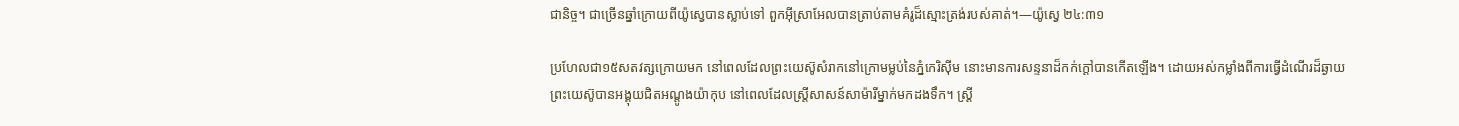ជានិច្ច។ ជាច្រើនឆ្នាំក្រោយពីយ៉ូស្វេបានស្លាប់ទៅ ពួកអ៊ីស្រាអែលបានត្រាប់តាមគំរូដ៏ស្មោះត្រង់របស់គាត់។—យ៉ូស្វេ ២៤:៣១

ប្រហែលជា១៥សតវត្សក្រោយមក នៅពេលដែលព្រះយេស៊ូសំរាកនៅក្រោមម្លប់នៃភ្នំកេរិស៊ីម នោះមានការសន្ទនាដ៏កក់ក្ដៅបានកើតឡើង។ ដោយអស់កម្លាំងពីការធ្វើដំណើរដ៏ឆ្ងាយ ព្រះយេស៊ូបានអង្គុយជិតអណ្ដូងយ៉ាកុប នៅពេលដែលស្ត្រីសាសន៍សាម៉ារីម្នាក់មកដងទឹក។ ស្ត្រី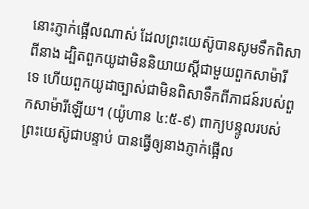នោះភ្ញាក់ផ្អើលណាស់ ដែលព្រះយេស៊ូបានសូមទឹកពិសាពីនាង ដ្បិតពួកយូដាមិននិយាយស្តីជាមួយពួកសាម៉ារីទេ ហើយពួកយូដាច្បាស់ជាមិនពិសាទឹកពីភាជន៍របស់ពួកសាម៉ារីឡើយ។ (យ៉ូហាន ៤:៥-៩) ពាក្យបន្ទូលរបស់ព្រះយេស៊ូជាបន្ទាប់ បានធ្វើឲ្យនាងភ្ញាក់ផ្អើល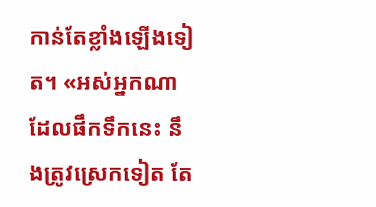កាន់តែខ្លាំងឡើងទៀត។ «អស់អ្នកណាដែលផឹកទឹកនេះ នឹងត្រូវស្រេកទៀត តែ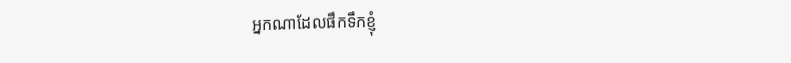អ្នកណាដែលផឹកទឹកខ្ញុំ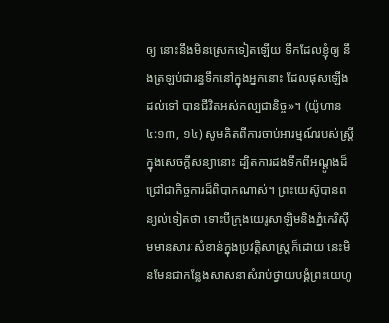ឲ្យ នោះនឹងមិនស្រេកទៀតឡើយ ទឹកដែលខ្ញុំឲ្យ នឹងត្រឡប់ជារន្ធទឹកនៅក្នុងអ្នកនោះ ដែលផុសឡើងដល់ទៅ បានជីវិតអស់កល្បជានិច្ច»។ (យ៉ូហាន ៤:១៣, ១៤) សូមគិតពីការចាប់អារម្មណ៍របស់ស្ត្រីក្នុងសេចក្ដីសន្យានោះ ដ្បិតការដងទឹកពីអណ្ដូងដ៏ជ្រៅជាកិច្ចការដ៏ពិបាកណាស់។ ព្រះយេស៊ូបានពន្យល់ទៀតថា ទោះបីក្រុងយេរូសាឡិមនិងភ្នំកេរិស៊ីមមានសារៈសំខាន់ក្នុងប្រវត្ដិសាស្ត្រក៏ដោយ នេះមិនមែនជាកន្លែងសាសនាសំរាប់ថ្វាយបង្គំព្រះយេហូ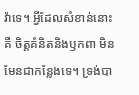វ៉ាទេ។ អ្វីដែលសំខាន់នោះគឺ ចិត្តគំនិតនិងឫកពា មិនមែនជាកន្លែងទេ។ ទ្រង់បា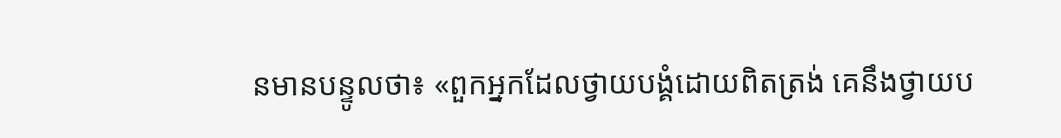នមានបន្ទូលថា៖ «ពួកអ្នកដែលថ្វាយបង្គំដោយពិតត្រង់ គេនឹងថ្វាយប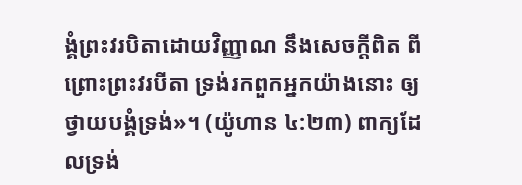ង្គំព្រះវរបិតាដោយវិញ្ញាណ នឹងសេចក្ដីពិត ពីព្រោះព្រះវរបីតា ទ្រង់រកពួកអ្នកយ៉ាងនោះ ឲ្យថ្វាយបង្គំទ្រង់»។ (យ៉ូហាន ៤:២៣) ពាក្យដែលទ្រង់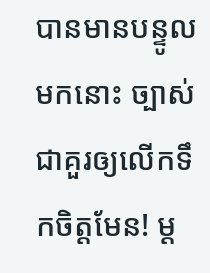បានមានបន្ទូលមកនោះ ច្បាស់ជាគួរឲ្យលើកទឹកចិត្តមែន! ម្ដ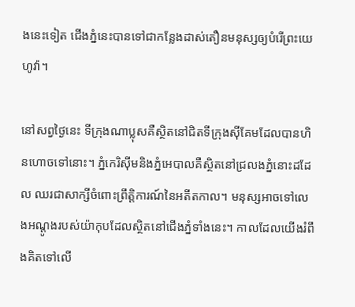ងនេះទៀត ជើងភ្នំនេះបានទៅជាកន្លែងដាស់តឿនមនុស្សឲ្យបំរើព្រះយេហូវ៉ា។

នៅសព្វថ្ងៃនេះ ទីក្រុងណាប្លុសគឺស្ថិតនៅជិតទីក្រុងស៊ីគែមដែលបានហិនហោចទៅនោះ។ ភ្នំកេរិស៊ីមនិងភ្នំអេបាលគឺស្ថិតនៅជ្រលងភ្នំនោះដដែល ឈរជាសាក្សីចំពោះព្រឹត្ដិការណ៍នៃអតីតកាល។ មនុស្សអាចទៅលេងអណ្ដូងរបស់យ៉ាកុបដែលស្ថិតនៅជើងភ្នំទាំងនេះ។ កាលដែលយើងរំពឹងគិតទៅលើ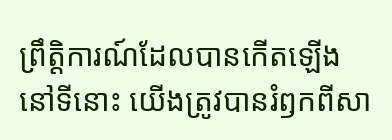ព្រឹត្ដិការណ៍ដែលបានកើតឡើងនៅទីនោះ យើងត្រូវបានរំឭកពីសា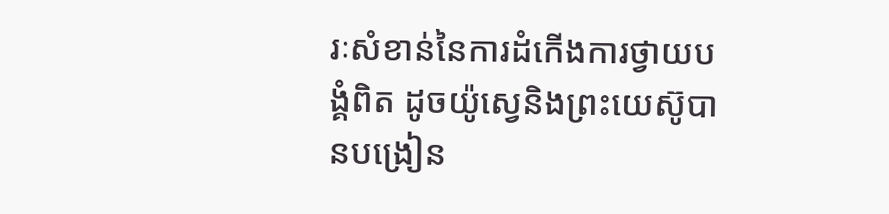រៈសំខាន់នៃការដំកើងការថ្វាយបង្គំពិត ដូចយ៉ូស្វេនិងព្រះយេស៊ូបានបង្រៀន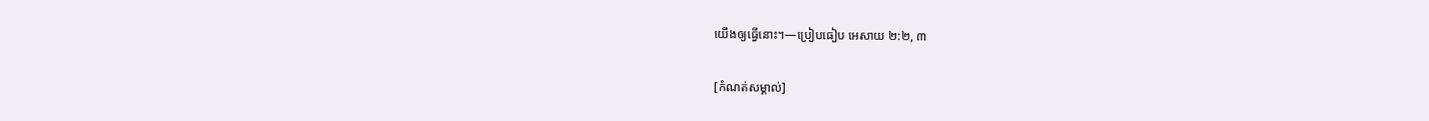យើងឲ្យធ្វើនោះ។—ប្រៀបធៀប អេសាយ ២:២, ៣

[កំណត់សម្គាល់]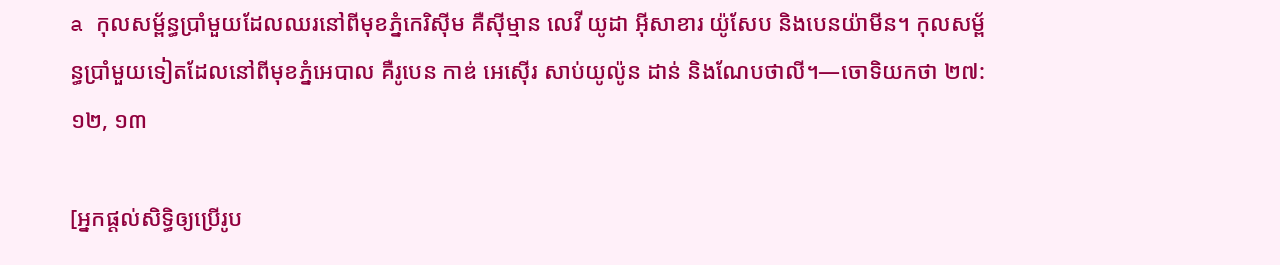a កុលសម្ព័ន្ធប្រាំមួយដែលឈរនៅពីមុខភ្នំកេរិស៊ីម គឺស៊ីម្មាន លេវី យូដា អ៊ីសាខារ យ៉ូសែប និងបេនយ៉ាមីន។ កុលសម្ព័ន្ធប្រាំមួយទៀតដែលនៅពីមុខភ្នំអេបាល គឺរូបេន កាឌ់ អេស៊ើរ សាប់យូល៉ូន ដាន់ និងណែបថាលី។—ចោទិយកថា ២៧:១២, ១៣

[អ្នកផ្ដល់សិទ្ធិឲ្យប្រើរូប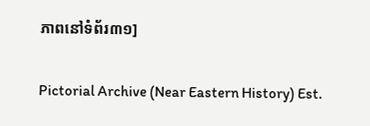ភាពនៅទំព័រ៣១]

Pictorial Archive (Near Eastern History) Est.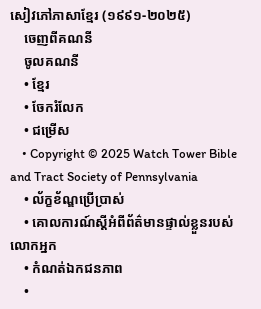សៀវភៅភាសាខ្មែរ (១៩៩១-២០២៥)
    ចេញពីគណនី
    ចូលគណនី
    • ខ្មែរ
    • ចែករំលែក
    • ជម្រើស
    • Copyright © 2025 Watch Tower Bible and Tract Society of Pennsylvania
    • ល័ក្ខខ័ណ្ឌប្រើប្រាស់
    • គោលការណ៍ស្ដីអំពីព័ត៌មានផ្ទាល់ខ្លួនរបស់លោកអ្នក
    • កំណត់ឯកជនភាព
    •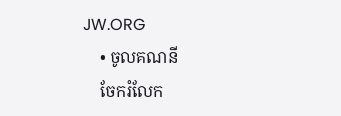JW.ORG
    • ចូលគណនី
    ចែករំលែក